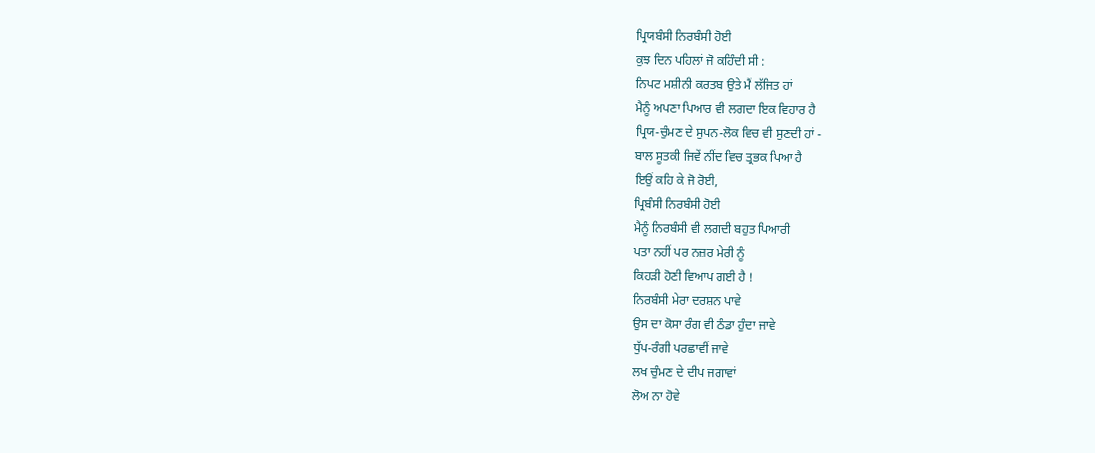ਪ੍ਰਿਯਬੰਸੀ ਨਿਰਬੰਸੀ ਹੋਈ
ਕੁਝ ਦਿਨ ਪਹਿਲਾਂ ਜੋ ਕਹਿੰਦੀ ਸੀ :
ਨਿਪਟ ਮਸ਼ੀਨੀ ਕਰਤਬ ਉਤੇ ਮੈਂ ਲੱਜਿਤ ਹਾਂ
ਮੈਨੂੰ ਅਪਣਾ ਪਿਆਰ ਵੀ ਲਗਦਾ ਇਕ ਵਿਹਾਰ ਹੈ
ਪ੍ਰਿਯ-ਚੁੰਮਣ ਦੇ ਸੁਪਨ-ਲੋਕ ਵਿਚ ਵੀ ਸੁਣਦੀ ਹਾਂ -
ਬਾਲ ਸੂਤਕੀ ਜਿਵੇਂ ਨੀਂਦ ਵਿਚ ਤ੍ਰਭਕ ਪਿਆ ਹੈ
ਇਉਂ ਕਹਿ ਕੇ ਜੋ ਰੋਈ,
ਪ੍ਰਿਬੰਸੀ ਨਿਰਬੰਸੀ ਹੋਈ
ਮੈਨੂੰ ਨਿਰਬੰਸੀ ਵੀ ਲਗਦੀ ਬਹੁਤ ਪਿਆਰੀ
ਪਤਾ ਨਹੀਂ ਪਰ ਨਜ਼ਰ ਮੇਰੀ ਨੂੰ
ਕਿਹੜੀ ਹੋਣੀ ਵਿਆਪ ਗਈ ਹੈ !
ਨਿਰਬੰਸੀ ਮੇਰਾ ਦਰਸ਼ਨ ਪਾਵੇ
ਉਸ ਦਾ ਕੋਸਾ ਰੰਗ ਵੀ ਠੰਡਾ ਹੁੰਦਾ ਜਾਵੇ
ਧੁੱਪ-ਰੰਗੀ ਪਰਛਾਵੀਂ ਜਾਵੇ
ਲਖ ਚੁੰਮਣ ਦੇ ਦੀਪ ਜਗਾਵਾਂ
ਲੋਅ ਨਾ ਹੋਵੇ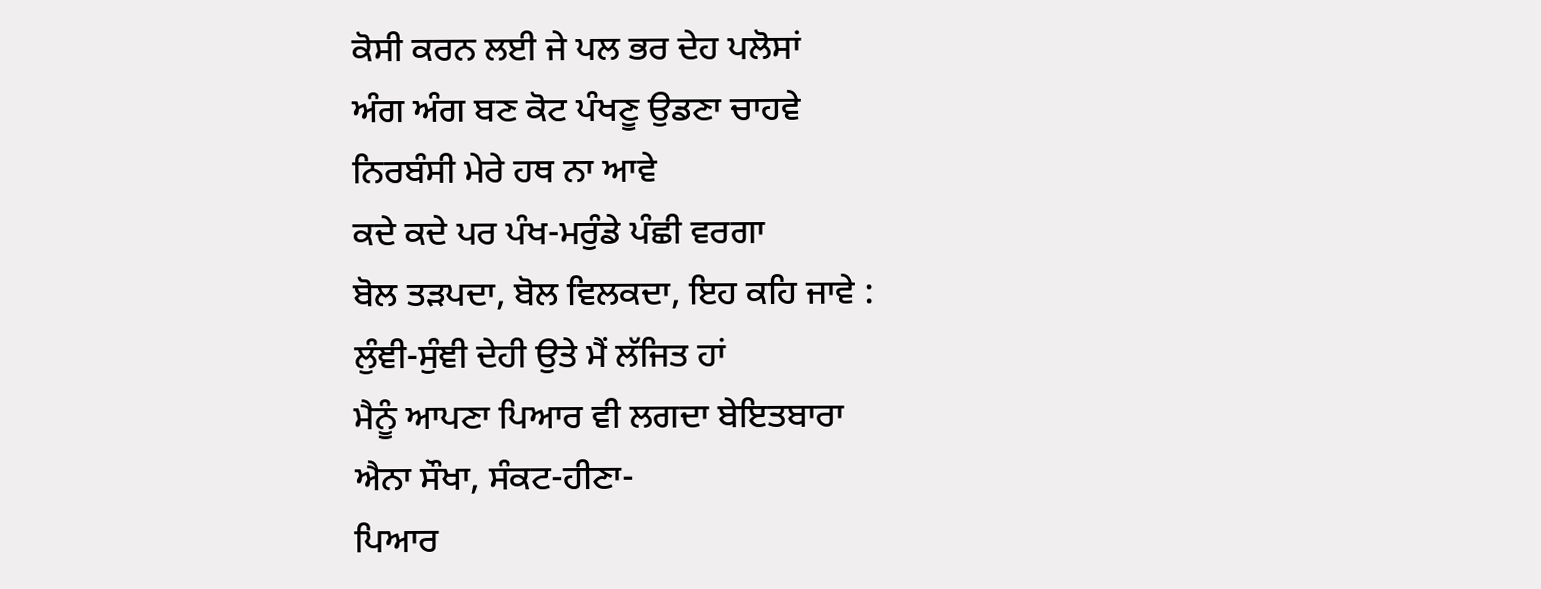ਕੋਸੀ ਕਰਨ ਲਈ ਜੇ ਪਲ ਭਰ ਦੇਹ ਪਲੋਸਾਂ
ਅੰਗ ਅੰਗ ਬਣ ਕੋਟ ਪੰਖਣੂ ਉਡਣਾ ਚਾਹਵੇ
ਨਿਰਬੰਸੀ ਮੇਰੇ ਹਥ ਨਾ ਆਵੇ
ਕਦੇ ਕਦੇ ਪਰ ਪੰਖ-ਮਰੁੰਡੇ ਪੰਛੀ ਵਰਗਾ
ਬੋਲ ਤੜਪਦਾ, ਬੋਲ ਵਿਲਕਦਾ, ਇਹ ਕਹਿ ਜਾਵੇ :
ਲੁੰਞੀ-ਸੁੰਞੀ ਦੇਹੀ ਉਤੇ ਮੈਂ ਲੱਜਿਤ ਹਾਂ
ਮੈਨੂੰ ਆਪਣਾ ਪਿਆਰ ਵੀ ਲਗਦਾ ਬੇਇਤਬਾਰਾ
ਐਨਾ ਸੌਖਾ, ਸੰਕਟ-ਹੀਣਾ-
ਪਿਆਰ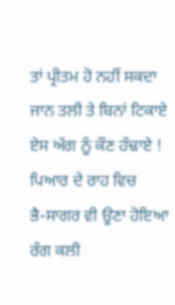ਤਾਂ ਪ੍ਰੀਤਮ ਹੋ ਨਹੀਂ ਸਕਦਾ
ਜਾਨ ਤਲੀ ਤੇ ਬਿਨਾਂ ਟਿਕਾਏ
ਏਸ ਅੱਗ ਨੂੰ ਕੌਣ ਹੰਢਾਏ !
ਪਿਆਰ ਦੇ ਰਾਹ ਵਿਚ
ਭੈ-ਸਾਗਰ ਵੀ ਊਣਾ ਹੋਇਆ
ਰੰਗ ਕਲੀ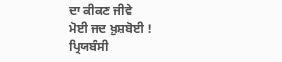ਦਾ ਕੀਕਣ ਜੀਵੇ
ਮੋਈ ਜਦ ਖ਼ੁਸ਼ਬੋਈ !
ਪ੍ਰਿਯਬੰਸੀ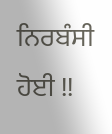ਨਿਰਬੰਸੀ ਹੋਈ !!